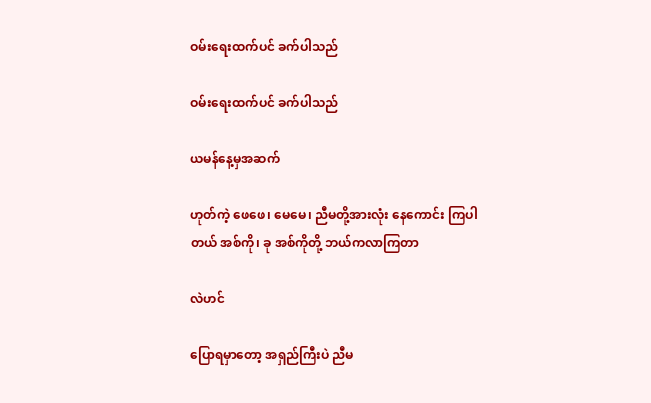ဝမ်းရေးထက်ပင် ခက်ပါသည်

ဝမ်းရေးထက်ပင် ခက်ပါသည်

ယမန်နေ့မှအဆက်

ဟုတ်ကဲ့ ဖေဖေ၊ မေမေ၊ ညီမတို့အားလုံး နေကောင်း ကြပါတယ် အစ်ကို၊ ခု အစ်ကိုတို့ ဘယ်ကလာကြတာ

လဲဟင်

ပြောရမှာတော့ အရှည်ကြီးပဲ ညီမ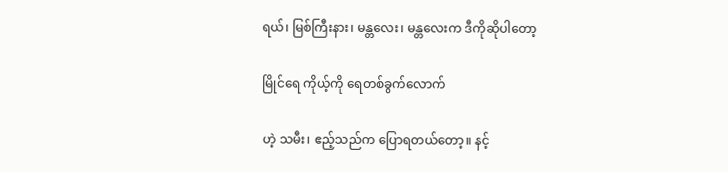ရယ်၊ မြစ်ကြီးနား၊ မန္တလေး၊ မန္တလေးက ဒီကိုဆိုပါတော့

မြိုင်ရေ ကိုယ့်ကို ရေတစ်ခွက်လောက်

ဟဲ့ သမီး၊ ဧည့်သည်က ပြောရတယ်တော့။ နင့်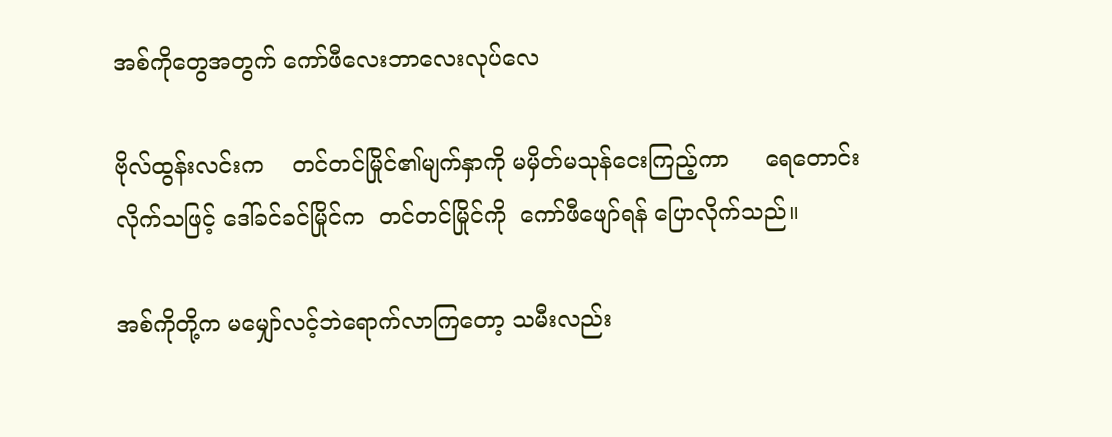အစ်ကိုတွေအတွက် ကော်ဖီလေးဘာလေးလုပ်လေ

ဗိုလ်ထွန်းလင်းက    တင်တင်မြိုင်၏မျက်နှာကို မမှိတ်မသုန်ငေးကြည့်ကာ     ရေတောင်းလိုက်သဖြင့် ဒေါ်ခင်ခင်မြိုင်က  တင်တင်မြိုင်ကို  ကော်ဖီဖျော်ရန် ပြောလိုက်သည်။

အစ်ကိုတို့က မမျှော်လင့်ဘဲရောက်လာကြတော့ သမီးလည်း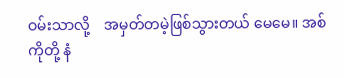ဝမ်းသာလို့    အမှတ်တမဲ့ဖြစ်သွားတယ် မေမေ။ အစ်ကိုတို့ နံ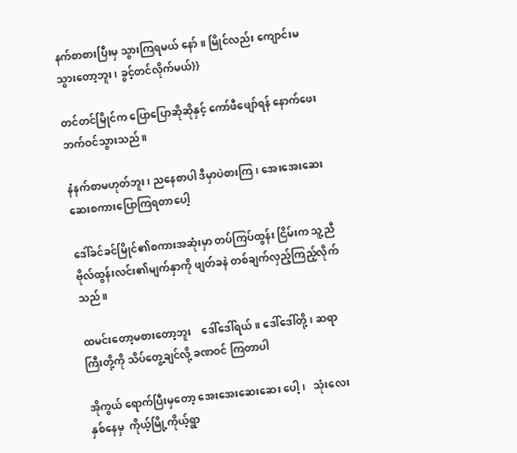နက်စာစားပြီးမှ သွားကြရမယ် နော်။ မြိုင်လည်း ကျောင်းမသွားတော့ဘူး၊ ခွင့်တင်လိုက်မယ်}}

တင်တင်မြိုင်က ပြောပြောဆိုဆိုနှင့် ကော်ဖီဖျော်ရန် နောက်ဖေးဘက်ဝင်သွားသည်။

နံနက်စာမဟုတ်ဘူး၊ ညနေစာပါ ဒီမှာပဲစားကြ၊ အေးအေးဆေးဆေးစကားပြောကြရတာပေါ့

ဒေါ်ခင်ခင်မြိုင်၏စကားအဆုံးမှာ တပ်ကြပ်ထွန်း ငြိမ်းက သူ့ညီဗိုလ်ထွန်းလင်း၏မျက်နှာကို ဖျတ်ခနဲ တစ်ချက်လှည့်ကြည့်လိုက်သည်။

ထမင်းတော့မစားတော့ဘူး    ဒေါ်ဒေါ်ရယ်။ ဒေါ်ဒေါ်တို့၊ ဆရာကြီးတို့ကို သိပ်တွေ့ချင်လို့ ခဏဝင် ကြတာပါ

အိုကွယ် ရောက်ပြီးမှတော့ အေးအေးဆေးဆေး ပေါ့၊   သုံးလေးနှစ်နေမှ  ကိုယ့်မြို့ကိုယ့်ရွာ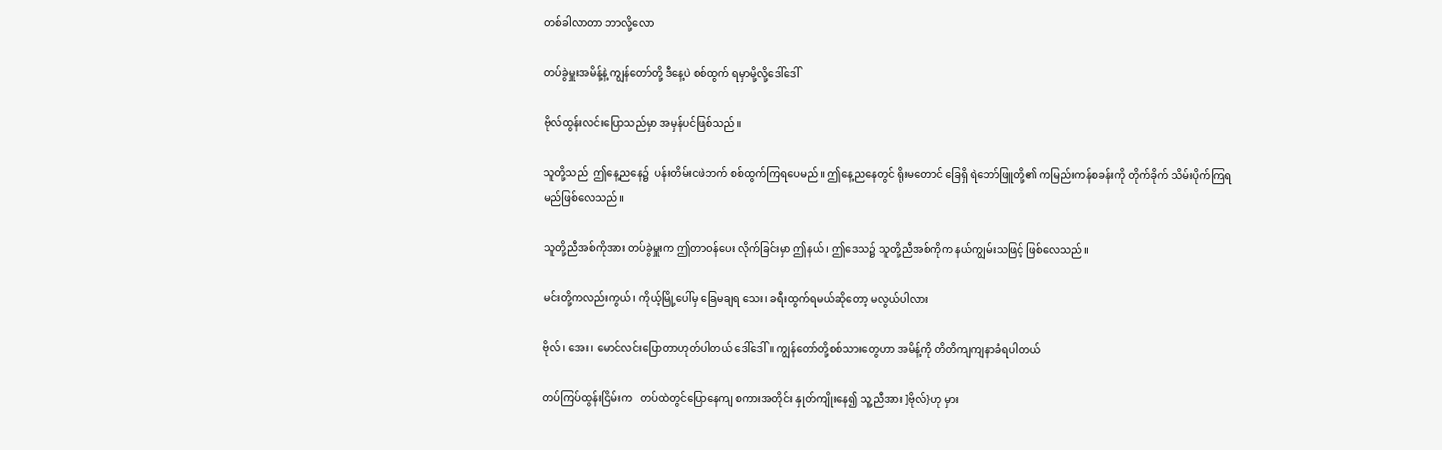တစ်ခါလာတာ ဘာလို့လော

တပ်ခွဲမှူးအမိန့်နဲ့ ကျွန်တော်တို့ ဒီနေ့ပဲ စစ်ထွက် ရမှာမို့လို့ဒေါ်ဒေါ်

ဗိုလ်ထွန်းလင်းပြောသည်မှာ အမှန်ပင်ဖြစ်သည်။

သူတို့သည်  ဤနေ့ညနေ၌  ပန်းတိမ်းငဖဲဘက် စစ်ထွက်ကြရပေမည်။ ဤနေ့ညနေတွင် ရိုးမတောင် ခြေရှိ ရဲဘော်ဖြူတို့၏ ကမြည်းကန်စခန်းကို တိုက်ခိုက် သိမ်းပိုက်ကြရမည်ဖြစ်လေသည်။

သူတို့ညီအစ်ကိုအား တပ်ခွဲမှူးက ဤတာဝန်ပေး လိုက်ခြင်းမှာ ဤနယ်၊ ဤဒေသ၌ သူတို့ညီအစ်ကိုက နယ်ကျွမ်းသဖြင့် ဖြစ်လေသည်။

မင်းတို့ကလည်းကွယ်၊ ကိုယ့်မြို့ပေါ်မှ ခြေမချရ သေး၊ ခရီးထွက်ရမယ်ဆိုတော့ မလွယ်ပါလား

ဗိုလ်၊ အေး၊ မောင်လင်းပြောတာဟုတ်ပါတယ် ဒေါ်ဒေါ်။ ကျွန်တော်တို့စစ်သားတွေဟာ အမိန့်ကို တိတိကျကျနာခံရပါတယ်

တပ်ကြပ်ထွန်းငြိမ်းက   တပ်ထဲတွင်ပြောနေကျ စကားအတိုင်း နှုတ်ကျိုးနေ၍ သူ့ညီအား ]ဗိုလ်}ဟု မှား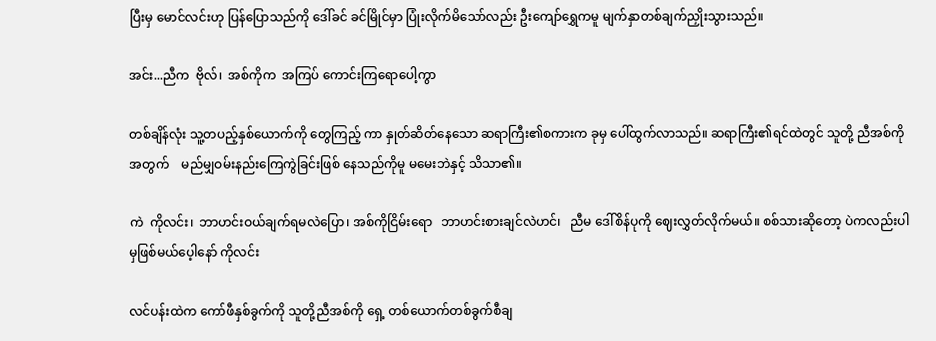ပြီးမှ မောင်လင်းဟု ပြန်ပြောသည်ကို ဒေါ်ခင် ခင်မြိုင်မှာ ပြုံးလိုက်မိသော်လည်း ဦးကျော်ရွှေကမူ မျက်နှာတစ်ချက်ညှိုးသွားသည်။

အင်း...ညီက  ဗိုလ်၊  အစ်ကိုက  အကြပ် ကောင်းကြရောပေါ့ကွာ

တစ်ချိန်လုံး သူ့တပည့်နှစ်ယောက်ကို တွေကြည့် ကာ နှုတ်ဆိတ်နေသော ဆရာကြီး၏စကားက ခုမှ ပေါ်ထွက်လာသည်။ ဆရာကြီး၏ရင်ထဲတွင် သူတို့ ညီအစ်ကိုအတွက်    မည်မျှဝမ်းနည်းကြေကွဲခြင်းဖြစ် နေသည်ကိုမူ မမေးဘဲနှင့် သိသာ၏။

ကဲ  ကိုလင်း၊  ဘာဟင်းဝယ်ချက်ရမလဲပြော၊ အစ်ကိုငြိမ်းရော   ဘာဟင်းစားချင်လဲဟင်၊   ညီမ ဒေါ်စိန်ပုကို ဈေးလွှတ်လိုက်မယ်။ စစ်သားဆိုတော့ ပဲကလည်းပါမှဖြစ်မယ်ပေ့ါနော် ကိုလင်း

လင်ပန်းထဲက ကော်ဖီနှစ်ခွက်ကို သူတို့ညီအစ်ကို ရှေ့ တစ်ယောက်တစ်ခွက်စီချ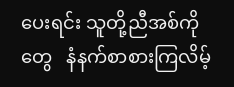ပေးရင်း သူတို့ညီအစ်ကို တွေ   နံနက်စာစားကြလိမ့်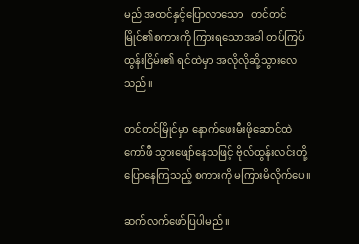မည် အထင်နှင့်ပြောလာသော   တင်တင်မြိုင်၏စကားကို ကြားရသောအခါ တပ်ကြပ်ထွန်းငြိမ်း၏ ရင်ထဲမှာ အလိုလိုဆို့သွားလေ သည်။

တင်တင်မြိုင်မှာ နောက်ဖေးမီးဖိုဆောင်ထဲ ကော်ဖီ သွားဖျော်နေသဖြင့် ဗိုလ်ထွန်းလင်းတို့ ပြောနေကြသည့် စကားကို မကြားမိလိုက်ပေ။

ဆက်လက်ဖော်ပြပါမည်။